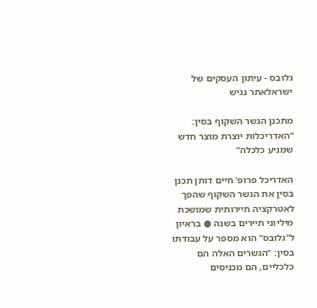גלובס - עיתון העסקים של ישראלאתר נגיש

מתכנן הגשר השקוף בסין: "האדריכלות יוצרת מוצר חדש שמניע כלכלה"

האדריכל פרופ' חיים דותן תכנן בסין את הגשר השקוף שהפך לאטרקציה תיירותית שמושכת מיליוני תיירים בשנה ● בראיון ל"גלובס" הוא מספר על עבודתו בסין: "הגשרים האלה הם כלכליים, הם מכניסים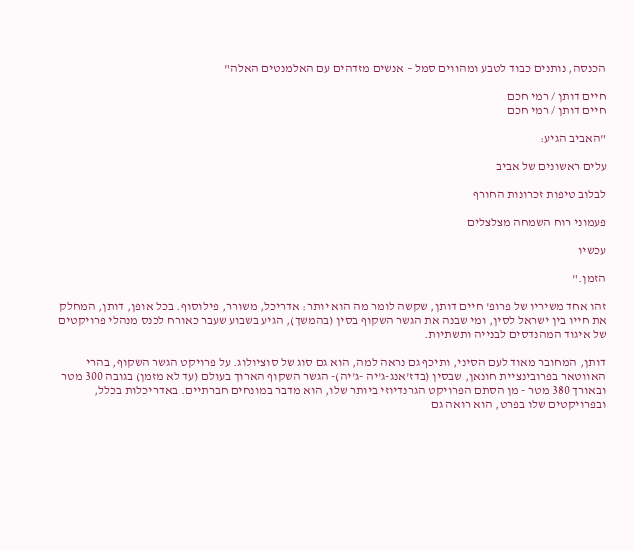הכנסה, נותנים כבוד לטבע ומהווים סמל – אנשים מזדהים עם האלמנטים האלה"

חיים דותן / רמי חכם
חיים דותן / רמי חכם

"האביב הגיע:

עלים ראשונים של אביב

לבלוב טיפות זכרונות החורף

פעמוני רוח השמחה מצלצלים

עכשיו

הזמן."

זהו אחד משיריו של פרופ' חיים דותן, שקשה לומר מה הוא יותר: אדריכל, משורר, פילוסוף. בכל אופן, דותן, המחלק את חייו בין ישראל לסין, ומי שבנה את הגשר השקוף בסין (בהמשך), הגיע בשבוע שעבר כאורח לכנס מנהלי פרויקטים של איגוד המהנדסים לבנייה ותשתיות.

דותן, המחובר מאוד לעם הסיני, ותיכף גם נראה למה, הוא גם סוג של סוציולוג. על פרויקט הגשר השקוף, בהרי האווטאר בפרובינציית חונאן, שבסין (בדז'אנג-ג'יה -ג'יה)- הגשר השקוף הארוך בעולם (עד לא מזמן) בגובה 300 מטר ובאורך 380 מטר - מן הסתם הפרויקט הגרנדיוזי ביותר שלו, הוא מדבר במונחים חברתיים. באדריכלות בכלל, ובפרויקטים שלו בפרט, הוא רואה גם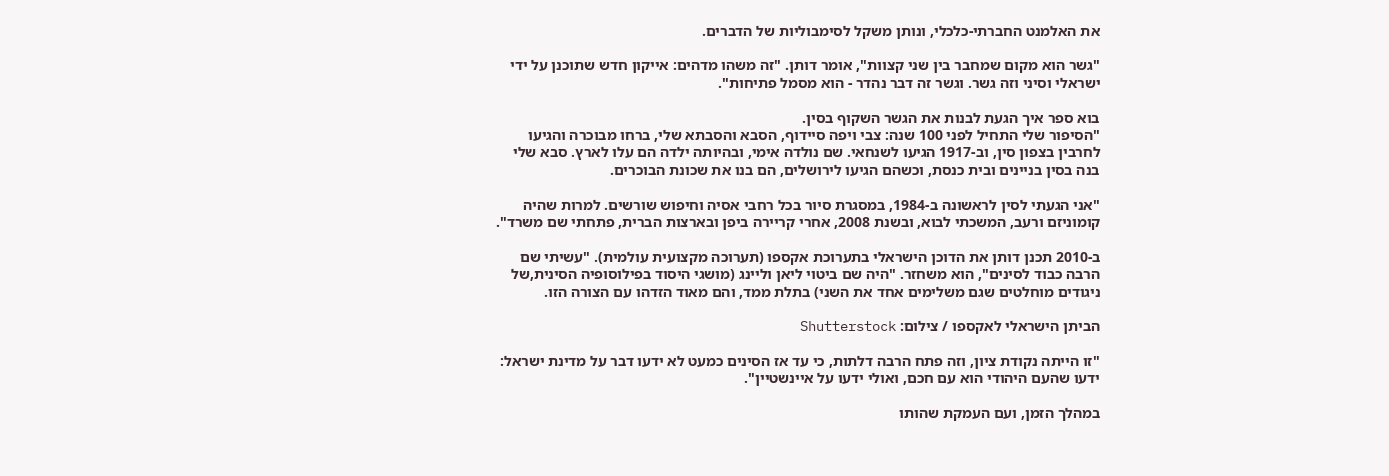את האלמנט החברתי-כלכלי, ונותן משקל לסימבוליות של הדברים.

"גשר הוא מקום שמחבר בין שני קצוות", אומר דותן. "זה משהו מדהים: אייקון חדש שתוכנן על ידי ישראלי וסיני וזה גשר. וגשר זה דבר נהדר - הוא מסמל פתיחות".

בוא ספר איך הגעת לבנות את הגשר השקוף בסין.
"הסיפור שלי התחיל לפני 100 שנה: צבי ויפה סיידוף, הסבא והסבתא שלי, ברחו מבוכרה והגיעו לחרבין בצפון סין, וב-1917 הגיעו לשנחאי. שם נולדה אימי, ובהיותה ילדה הם עלו לארץ. סבא שלי בנה בסין בניינים ובית כנסת, וכשהם הגיעו לירושלים, הם בנו את שכונת הבוכרים.

"אני הגעתי לסין לראשונה ב-1984, במסגרת סיור בכל רחבי אסיה וחיפוש שורשים. למרות שהיה קומוניזם ורעב, המשכתי לבוא, ובשנת 2008, אחרי קריירה ביפן ובארצות הברית, פתחתי שם משרד".

ב-2010 תכנן דותן את הדוכן הישראלי בתערוכת אקספו (תערוכה מקצועית עולמית). "עשיתי שם הרבה כבוד לסינים", הוא משחזר. "היה שם ביטוי ליאן וליינג (מושגי היסוד בפילוסופיה הסינית,של ניגודים מוחלטים שגם משלימים אחד את השני) בתלת ממד, והם מאוד הזדהו עם הצורה הזו.

הביתן הישראלי לאקספו / צילום: Shutterstock

"זו הייתה נקודת ציון, וזה פתח הרבה דלתות, כי עד אז הסינים כמעט לא ידעו דבר על מדינת ישראל: ידעו שהעם היהודי הוא עם חכם, ואולי ידעו על איינשטיין".

במהלך הזמן, ועם העמקת שהותו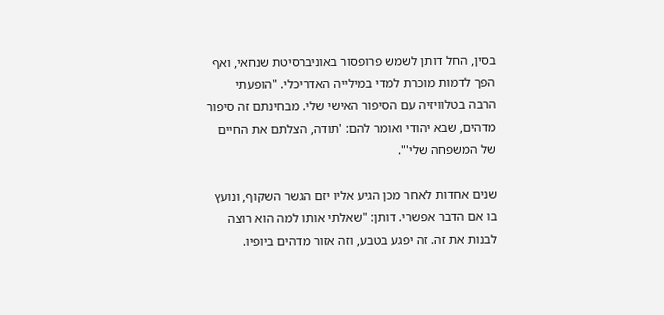בסין, החל דותן לשמש פרופסור באוניברסיטת שנחאי, ואף הפך לדמות מוכרת למדי במילייה האדריכלי. "הופעתי הרבה בטלוויזיה עם הסיפור האישי שלי. מבחינתם זה סיפור מדהים, שבא יהודי ואומר להם: 'תודה, הצלתם את החיים של המשפחה שלי'".

שנים אחדות לאחר מכן הגיע אליו יזם הגשר השקוף, ונועץ בו אם הדבר אפשרי. דותן: "שאלתי אותו למה הוא רוצה לבנות את זה. זה יפגע בטבע, וזה אזור מדהים ביופיו.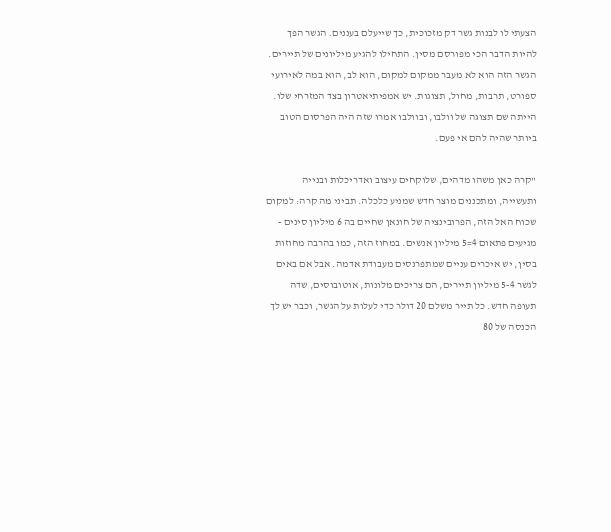הצעתי לו לבנות גשר דק מזכוכית, כך שייעלם בעננים. הגשר הפך להיות הדבר הכי מפורסם מסין. התחילו להגיע מיליונים של תיירים. הגשר הזה הוא לא מעבר ממקום למקום, הוא לב, הוא במה לאירועי ספורט, תרבות, מחול, תצוגות. יש אמפיתיאטרון בצד המזרחי שלו. הייתה שם תצוגה של וולבו, ובוולבו אמרו שזה היה הפרסום הטוב ביותר שהיה להם אי פעם.

"קרה כאן משהו מדהים, שלוקחים עיצוב ואדריכלות ובנייה ותעשייה, ומתכננים מוצר חדש שמניע כלכלה. תביני מה קרה: למקום שכוח האל הזה, הפרובינציה של חונאן שחיים בה 6 מיליון סינים - מגיעים פתאום 4=5 מיליון אנשים. במחוז הזה, כמו בהרבה מחוזות בסין, יש איכרים עניים שמתפרנסים מעבודת אדמה. אבל אם באים לגשר 5-4 מיליון תיירים, הם צריכים מלונות, אוטובוסים, שדה תעופה חדש. כל תייר משלם 20 דולר כדי לעלות על הגשר, וכבר יש לך הכנסה של 80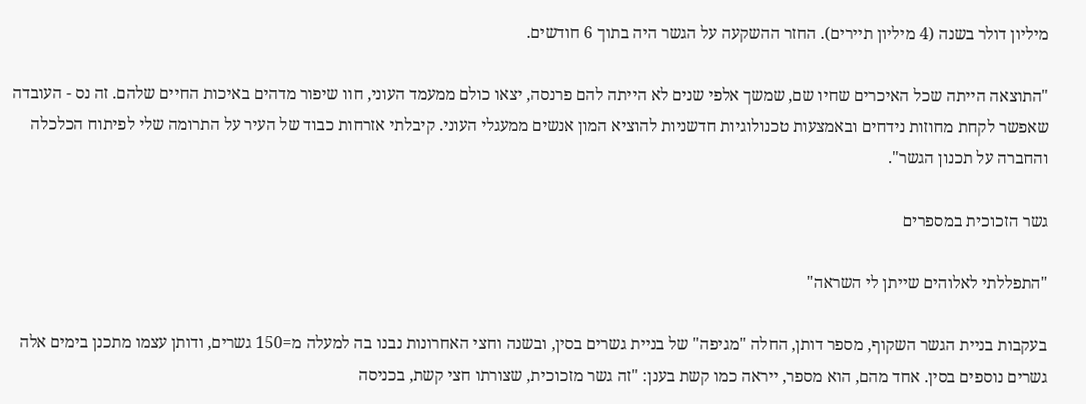מיליון דולר בשנה (4 מיליון תיירים). החזר ההשקעה על הגשר היה בתוך 6 חודשים.

"התוצאה הייתה שכל האיכרים שחיו שם, שמשך אלפי שנים לא הייתה להם פרנסה, יצאו כולם ממעמד העוני, חוו שיפור מדהים באיכות החיים שלהם. זה נס - העובדה שאפשר לקחת מחוזות נידחים ובאמצעות טכנולוגיות חדשניות להוציא המון אנשים ממעגלי העוני. קיבלתי אזרחות כבוד של העיר על התרומה שלי לפיתוח הכלכלה והחברה על תכנון הגשר".

גשר הזכוכית במספרים

"התפללתי לאלוהים שייתן לי השראה"

בעקבות בניית הגשר השקוף, מספר דותן, החלה "מגיפה" של בניית גשרים בסין, ובשנה וחצי האחרונות נבנו בה למעלה מ=150 גשרים, ודותן עצמו מתכנן בימים אלה גשרים נוספים בסין. אחד מהם, הוא מספר, ייראה כמו קשת בענן: "זה גשר מזכוכית, שצורתו חצי קשת, בכניסה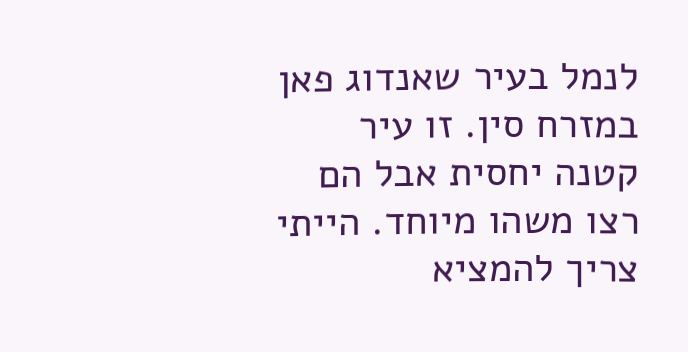לנמל בעיר שאנדוג פאן במזרח סין. זו עיר קטנה יחסית אבל הם רצו משהו מיוחד. הייתי צריך להמציא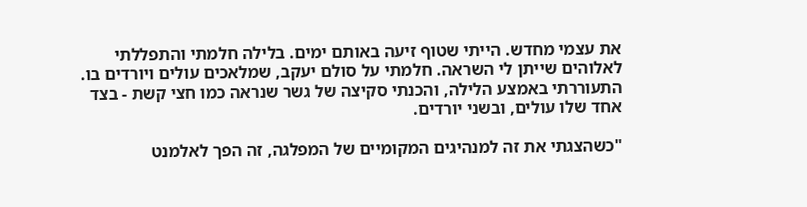את עצמי מחדש. הייתי שטוף זיעה באותם ימים. בלילה חלמתי והתפללתי לאלוהים שייתן לי השראה. חלמתי על סולם יעקב, שמלאכים עולים ויורדים בו. התעוררתי באמצע הלילה, והכנתי סקיצה של גשר שנראה כמו חצי קשת - בצד אחד שלו עולים, ובשני יורדים.

"כשהצגתי את זה למנהיגים המקומיים של המפלגה, זה הפך לאלמנט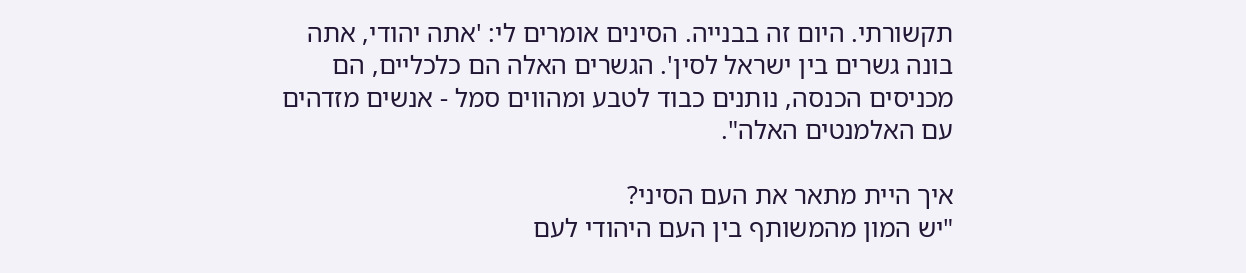תקשורתי. היום זה בבנייה. הסינים אומרים לי: 'אתה יהודי, אתה בונה גשרים בין ישראל לסין'. הגשרים האלה הם כלכליים, הם מכניסים הכנסה, נותנים כבוד לטבע ומהווים סמל - אנשים מזדהים עם האלמנטים האלה".

איך היית מתאר את העם הסיני?
"יש המון מהמשותף בין העם היהודי לעם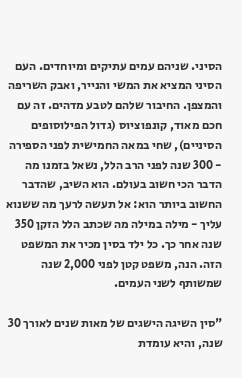הסיני. שניהם עמים עתיקים ומיוחדים. העם הסיני המציא את המשי והנייר, ואבק השריפה והמצפן. החיבור שלהם לטבע מדהים. זה עם חכם מאוד, קונפוציוס (גדול הפילוסופים הסיניים), שחי במאה החמישית לפני הספירה - 300 שנה לפני הרב הלל, נשאל בזמנו מה הדבר הכי חשוב בעולם. הוא השיב, שהדבר החשוב ביותר הוא: אל תעשה לרעך מה ששנוא עליך - מילה במילה מה שכתב הלל הזקן 350 שנה אחר כך. כל ילד בסין מכיר את המשפט הזה. הנה, משפט קטן לפני 2,000 שנה שמשותף לשני העמים.

"סין השיגה הישגים של מאות שנים לאורך 30 שנה, והיא עומדת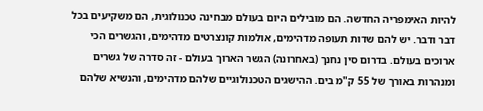להיות האימפריה החדשה. הם מובילים היום בעולם מבחינה טכנולוגית, הם משקיעים בכל דבר ודבר. יש להם שדות תעופה מדהימים, אולמות קונצרטים מדהימים, והגשרים הכי ארוכים בעולם. בדרום סין נחנך (באחרונה) הגשר הארוך בעולם - זה סדרה של גשרים ומנהרות באורך של 55 ק"מ בים. ההישגים הטכנולוגיים שלהם מדהימים, והנשיא שלהם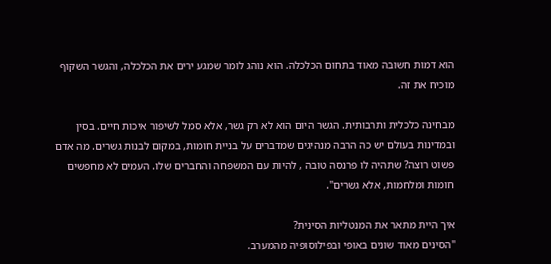הוא דמות חשובה מאוד בתחום הכלכלה. הוא נוהג לומר שמגע ירים את הכלכלה, והגשר השקוף מוכיח את זה.

מבחינה כלכלית ותרבותית. הגשר היום הוא לא רק גשר, אלא סמל לשיפור איכות חיים. בסין ובמדינות בעולם יש כה הרבה מנהיגים שמדברים על בניית חומות, במקום לבנות גשרים. מה אדם פשוט רוצה? שתהיה לו פרנסה טובה , להיות עם המשפחה והחברים שלו. העמים לא מחפשים חומות ומלחמות, אלא גשרים".

איך היית מתאר את המנטליות הסינית?
"הסינים מאוד שונים באופי ובפילוסופיה מהמערב.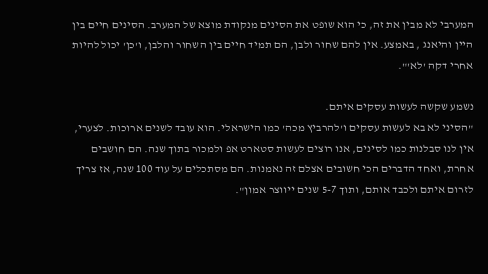המערבי לא מבין את זה, כי הוא שופט את הסינים מנקודת מוצא של המערב. הסינים חיים בין היין והיאנג , באמצע. אין להם שחור ולבן, הם תמיד חיים בין השחור והלבן, ו'כן' יכול להיות אחרי דקה 'לא'".

נשמע שקשה לעשות עסקים איתם.
"הסיני לא בא לעשות עסקים ו'להרביץ מכה' כמו הישראלי. הוא עובד לשנים ארוכות. לצערי, אין לנו סבלנות כמו לסינים, אנו רוצים לעשות סטארט אפ ולמכור בתוך שנה. הם חושבים אחרת, ואחד הדברים הכי חשובים אצלם זה נאמנות. הם מסתכלים על עוד 100 שנה, אז צריך לזרום איתם ולכבד אותם, ותוך 5-7 שנים ייווצר אמון".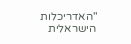"האדריכלות הישראלית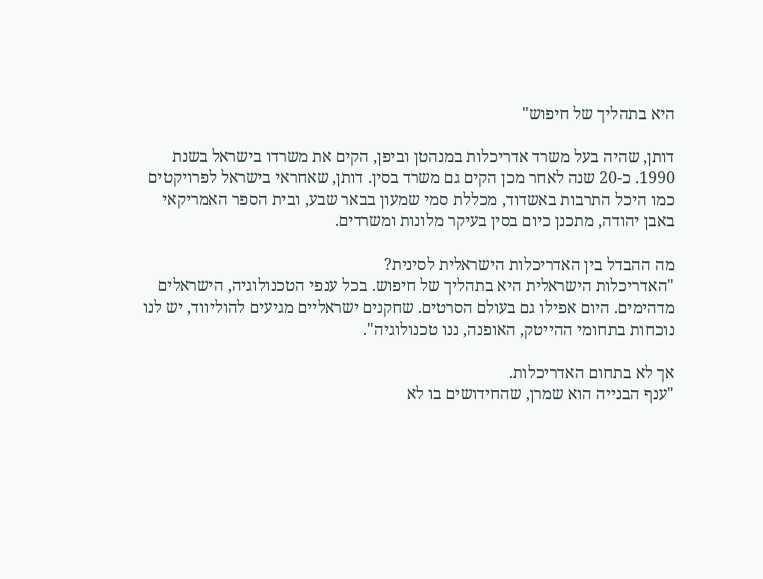היא בתהליך של חיפוש"

דותן, שהיה בעל משרד אדריכלות במנהטן וביפן, הקים את משרדו בישראל בשנת 1990. כ-20 שנה לאחר מכן הקים גם משרד בסין. דותן, שאחראי בישראל לפרויקטים כמו היכל התרבות באשדוד, מכללת סמי שמעון בבאר שבע, ובית הספר האמריקאי באבן יהודה, מתכנן כיום בסין בעיקר מלונות ומשרדים.

מה ההבדל בין האדריכלות הישראלית לסינית?
"האדריכלות הישראלית היא בתהליך של חיפוש. בכל ענפי הטכנולוגיה, הישראלים מדהימים. היום אפילו גם בעולם הסרטים. שחקנים ישראליים מגיעים להוליווד, יש לנו נוכחות בתחומי ההייטק, האופנה, ננו טכנולוגיה".

אך לא בתחום האדריכלות.
"ענף הבנייה הוא שמרן, שהחידושים בו לא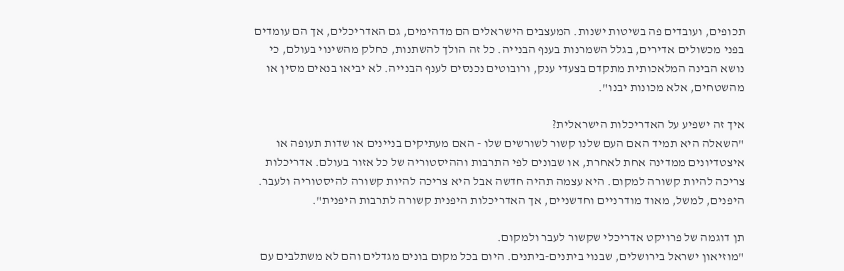תכופים, ועובדים פה בשיטות ישנות. המעצבים הישראלים הם מדהימים, גם האדריכלים, אך הם עומדים בפני מכשולים אדירים, בגלל השמרנות בענף הבנייה. כל זה הולך להשתנות, כחלק מהשינוי בעולם, כי נושא הבינה המלאכותית מתקדם בצעדי ענק, ורובוטים נכנסים לענף הבנייה. לא יביאו בנאים מסין או מהשטחים, אלא מכונות יבנו".

איך זה ישפיע על האדריכלות הישראלית?
"השאלה היא תמיד האם העם שלנו קשור לשורשים שלו - האם מעתיקים בניינים או שדות תעופה או איצטדיונים ממדינה אחת לאחרת, או שבונים לפי התרבות וההיסטוריה של כל אזור בעולם. אדריכלות צריכה להיות קשורה למקום. היא עצמה תהיה חדשה אבל היא צריכה להיות קשורה להיסטוריה ולעבר. היפנים, למשל, מאוד מודרניים וחדשניים, אך האדריכלות היפנית קשורה לתרבות היפנית".

תן דוגמה של פרויקט אדריכלי שקשור לעבר ולמקום.
"מוזיאון ישראל בירושלים, שבנוי ביתנים-ביתנים. היום בכל מקום בונים מגדלים והם לא משתלבים עם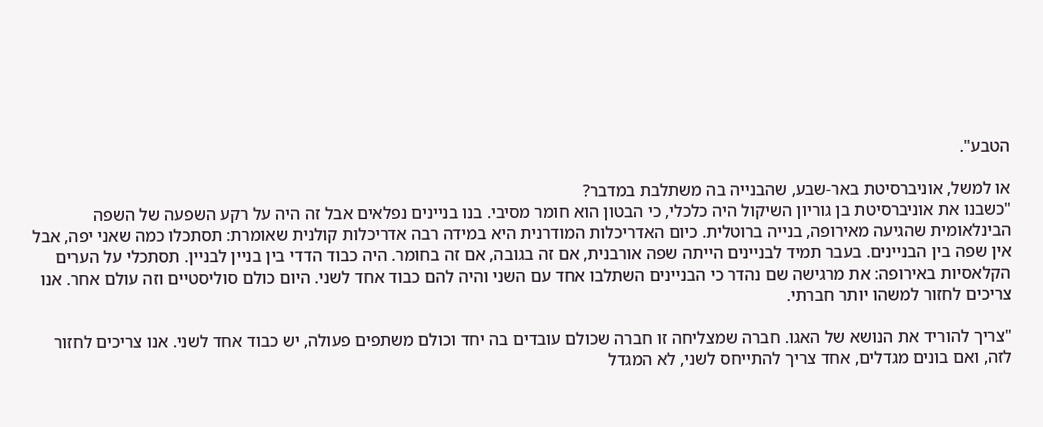הטבע".

או למשל, אוניברסיטת באר-שבע, שהבנייה בה משתלבת במדבר?
"כשבנו את אוניברסיטת בן גוריון השיקול היה כלכלי, כי הבטון הוא חומר מסיבי. בנו בניינים נפלאים אבל זה היה על רקע השפעה של השפה הבינלאומית שהגיעה מאירופה, בנייה ברוטלית. כיום האדריכלות המודרנית היא במידה רבה אדריכלות קולנית שאומרת: תסתכלו כמה שאני יפה, אבל אין שפה בין הבניינים. בעבר תמיד לבניינים הייתה שפה אורבנית, אם זה בגובה, אם זה בחומר. היה כבוד הדדי בין בניין לבניין. תסתכלי על הערים הקלאסיות באירופה: את מרגישה שם נהדר כי הבניינים השתלבו אחד עם השני והיה להם כבוד אחד לשני. היום כולם סוליסטיים וזה עולם אחר. אנו צריכים לחזור למשהו יותר חברתי.

"צריך להוריד את הנושא של האגו. חברה שמצליחה זו חברה שכולם עובדים בה יחד וכולם משתפים פעולה, יש כבוד אחד לשני. אנו צריכים לחזור לזה, ואם בונים מגדלים, אחד צריך להתייחס לשני, לא המגדל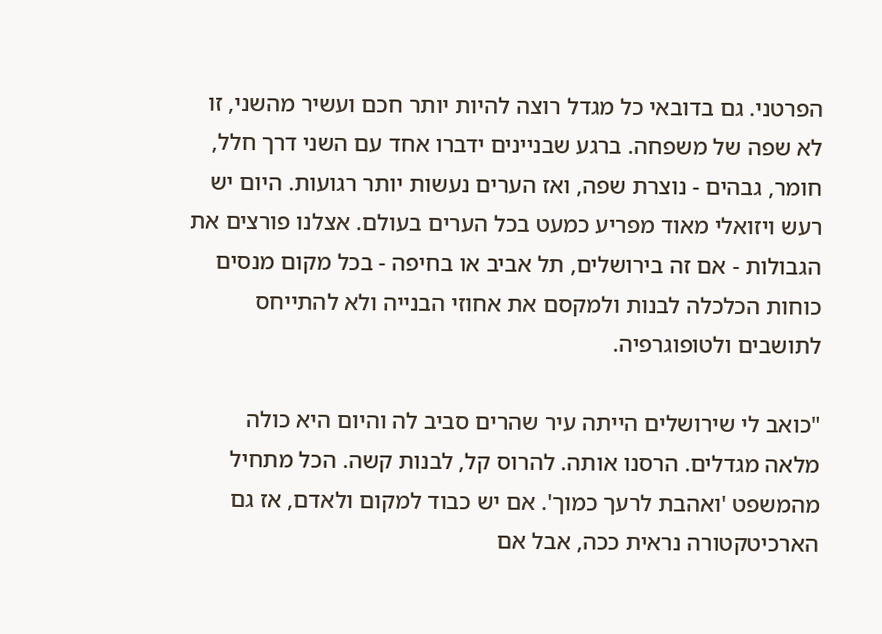הפרטני. גם בדובאי כל מגדל רוצה להיות יותר חכם ועשיר מהשני, זו לא שפה של משפחה. ברגע שבניינים ידברו אחד עם השני דרך חלל, חומר, גבהים - נוצרת שפה, ואז הערים נעשות יותר רגועות. היום יש רעש ויזואלי מאוד מפריע כמעט בכל הערים בעולם. אצלנו פורצים את הגבולות - אם זה בירושלים, תל אביב או בחיפה - בכל מקום מנסים כוחות הכלכלה לבנות ולמקסם את אחוזי הבנייה ולא להתייחס לתושבים ולטופוגרפיה.

"כואב לי שירושלים הייתה עיר שהרים סביב לה והיום היא כולה מלאה מגדלים. הרסנו אותה. להרוס קל, לבנות קשה. הכל מתחיל מהמשפט 'ואהבת לרעך כמוך'. אם יש כבוד למקום ולאדם, אז גם הארכיטקטורה נראית ככה, אבל אם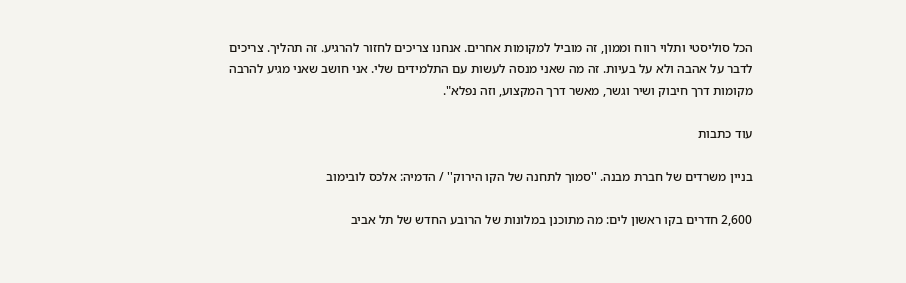הכל סוליסטי ותלוי רווח וממון, זה מוביל למקומות אחרים. אנחנו צריכים לחזור להרגיע. זה תהליך. צריכים לדבר על אהבה ולא על בעיות. זה מה שאני מנסה לעשות עם התלמידים שלי. אני חושב שאני מגיע להרבה מקומות דרך חיבוק ושיר וגשר, מאשר דרך המקצוע, וזה נפלא".

עוד כתבות

בניין משרדים של חברת מבנה. ''סמוך לתחנה של הקו הירוק'' / הדמיה: אלכס לובימוב

2,600 חדרים בקו ראשון לים: מה מתוכנן במלונות של הרובע החדש של תל אביב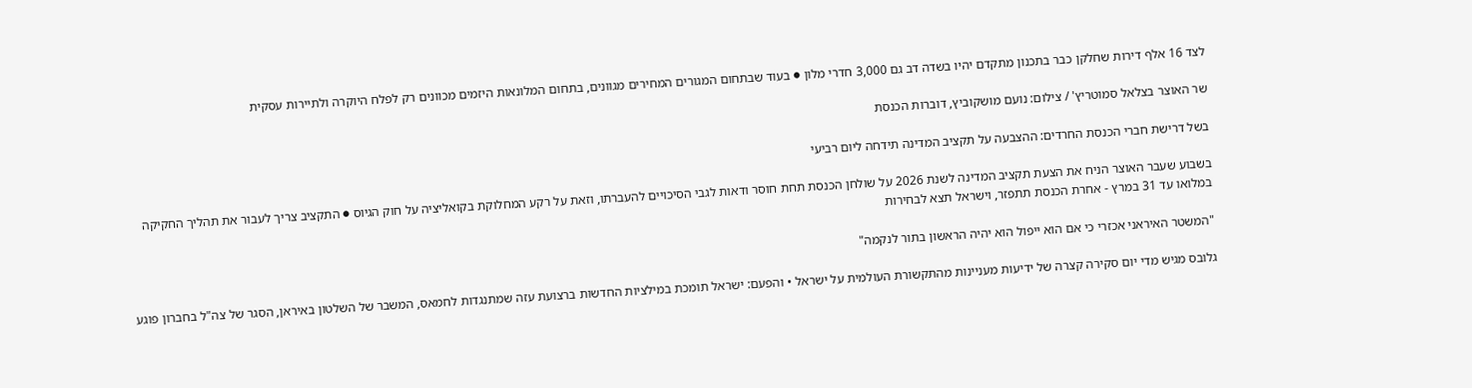לצד 16 אלף דירות שחלקן כבר בתכנון מתקדם יהיו בשדה דב גם 3,000 חדרי מלון ● בעוד שבתחום המגורים המחירים מגוונים, בתחום המלונאות היזמים מכוונים רק לפלח היוקרה ולתיירות עסקית

שר האוצר בצלאל סמוטריץ' / צילום: נועם מושקוביץ, דוברות הכנסת

בשל דרישת חברי הכנסת החרדים: ההצבעה על תקציב המדינה תידחה ליום רביעי

בשבוע שעבר האוצר הניח את הצעת תקציב המדינה לשנת 2026 על שולחן הכנסת תחת חוסר ודאות לגבי הסיכויים להעברתו, וזאת על רקע המחלוקת בקואליציה על חוק הגיוס ● התקציב צריך לעבור את תהליך החקיקה במלואו עד 31 במרץ - אחרת הכנסת תתפזר, וישראל תצא לבחירות

"המשטר האיראני אכזרי כי אם הוא ייפול הוא יהיה הראשון בתור לנקמה"

גלובס מגיש מדי יום סקירה קצרה של ידיעות מעניינות מהתקשורת העולמית על ישראל • והפעם: ישראל תומכת במילציות החדשות ברצועת עזה שמתנגדות לחמאס, המשבר של השלטון באיראן, הסגר של צה"ל בחברון פוגע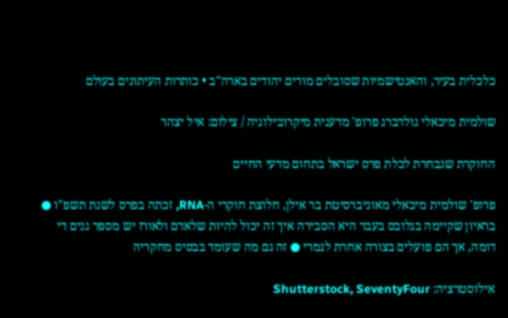כלכלית בעיר, והאנטישמיות שסובלים מורים יהודים בארה"ב • כותרות העיתונים בעולם

שולמית מיכאלי גולדברג פרופ' מדענית מיקרובילוגיה / צילום: איל יצהר

החוקרת שנבחרת לכלת פרס ישראל בתחום מדעי החיים

פרופ' שולמית מיכאלי מאוניברסיטת בר אילן, חלוצת חוקרי ה-RNA, זכתה בפרס לשנת תשפ"ו ● בראיון שקיימה בגלובס בעבר היא הסבירה איך זה יכול להיות שלאדם ולאורז יש מספר גנים די דומה, אך הם פועלים בצורה אחרת לגמרי ● זה גם מה שעומד בבסיס מחקריה

אילוסטרציה: Shutterstock, SeventyFour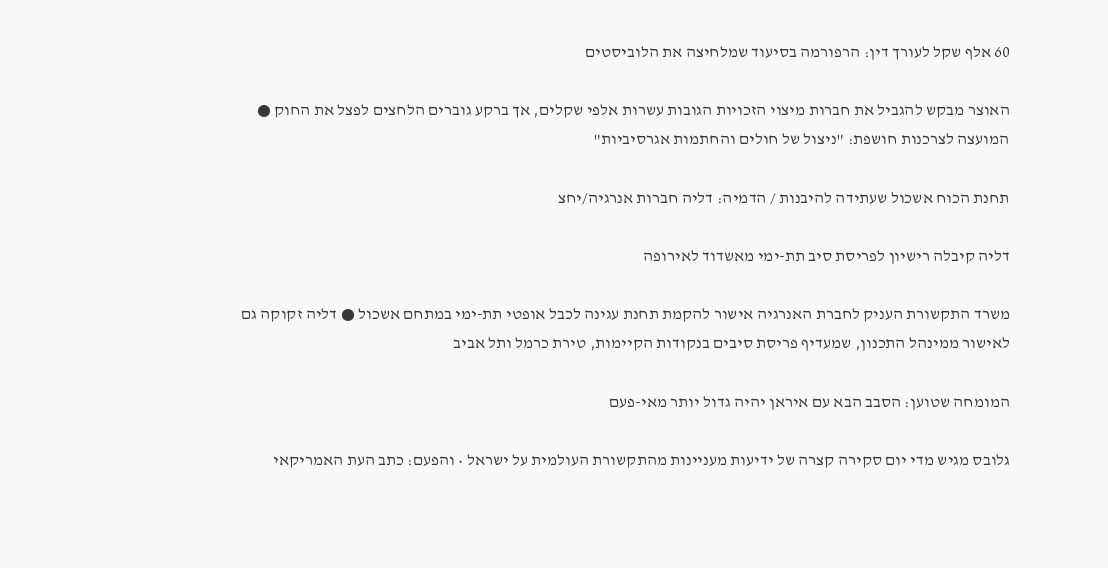60 אלף שקל לעורך דין: הרפורמה בסיעוד שמלחיצה את הלוביסטים

האוצר מבקש להגביל את חברות מיצוי הזכויות הגובות עשרות אלפי שקלים, אך ברקע גוברים הלחצים לפצל את החוק ● המועצה לצרכנות חושפת: "ניצול של חולים והחתמות אגרסיביות"

תחנת הכוח אשכול שעתידה להיבנות / הדמיה: דליה חברות אנרגיה/יחצ

דליה קיבלה רישיון לפריסת סיב תת-ימי מאשדוד לאירופה

משרד התקשורת העניק לחברת האנרגיה אישור להקמת תחנת עגינה לכבל אופטי תת-ימי במתחם אשכול ● דליה זקוקה גם לאישור ממינהל התכנון, שמעדיף פריסת סיבים בנקודות הקיימות, טירת כרמל ותל אביב

המומחה שטוען: הסבב הבא עם איראן יהיה גדול יותר מאי-פעם

גלובס מגיש מדי יום סקירה קצרה של ידיעות מעניינות מהתקשורת העולמית על ישראל • והפעם: כתב העת האמריקאי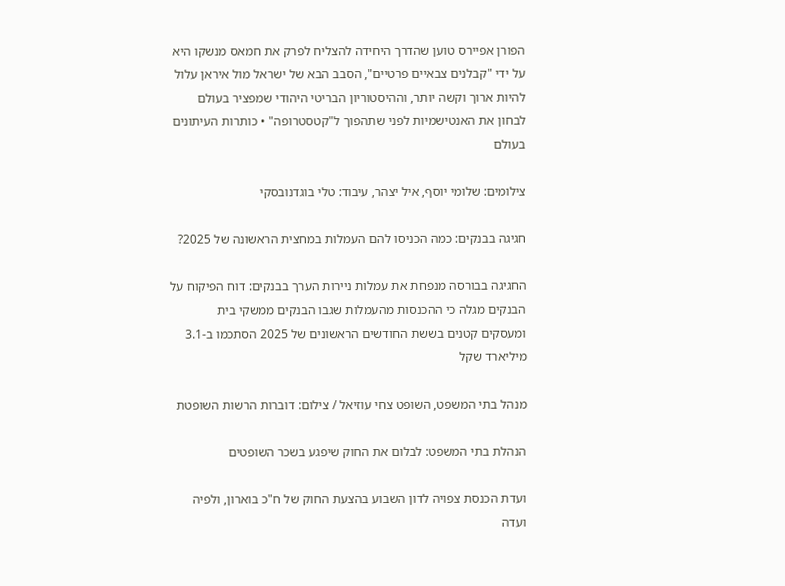הפורן אפיירס טוען שהדרך היחידה להצליח לפרק את חמאס מנשקו היא על ידי "קבלנים צבאיים פרטיים", הסבב הבא של ישראל מול איראן עלול להיות ארוך וקשה יותר, וההיסטוריון הבריטי היהודי שמפציר בעולם לבחון את האנטישמיות לפני שתהפוך ל"קטסטרופה" • כותרות העיתונים בעולם

צילומים: שלומי יוסף, איל יצהר, עיבוד: טלי בוגדנובסקי

חגיגה בבנקים: כמה הכניסו להם העמלות במחצית הראשונה של 2025?

החגיגה בבורסה מנפחת את עמלות ניירות הערך בבנקים: דוח הפיקוח על הבנקים מגלה כי ההכנסות מהעמלות שגבו הבנקים ממשקי בית ומעסקים קטנים בששת החודשים הראשונים של 2025 הסתכמו ב-3.1 מיליארד שקל

מנהל בתי המשפט, השופט צחי עוזיאל / צילום: דוברות הרשות השופטת

הנהלת בתי המשפט: לבלום את החוק שיפגע בשכר השופטים

ועדת הכנסת צפויה לדון השבוע בהצעת החוק של ח"כ בוארון, ולפיה ועדה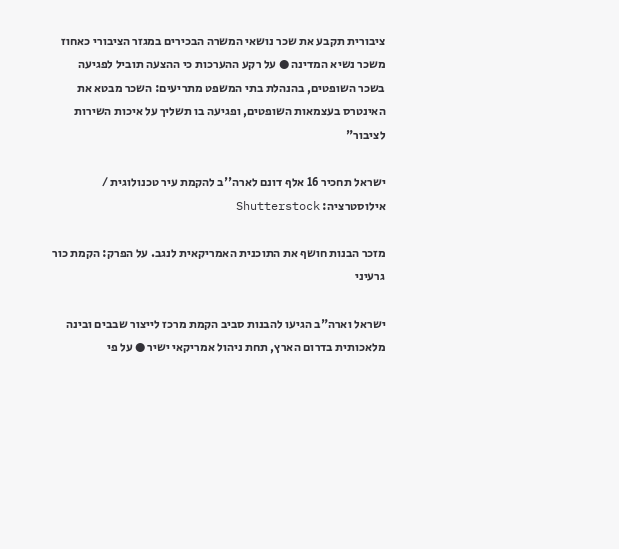ציבורית תקבע את שכר נושאי המשרה הבכירים במגזר הציבורי כאחוז משכר נשיא המדינה ● על רקע ההערכות כי ההצעה תוביל לפגיעה בשכר השופטים, בהנהלת בתי המשפט מתריעים: השכר מבטא את האינטרס בעצמאות השופטים, ופגיעה בו תשליך על איכות השירות לציבור"

ישראל תחכיר 16 אלף דונם לארה''ב להקמת עיר טכנולוגית / אילוסטרציה: Shutterstock

מזכר הבנות חושף את התוכנית האמריקאית לנגב. על הפרק: הקמת כור גרעיני

ישראל וארה"ב הגיעו להבנות סביב הקמת מרכז לייצור שבבים ובינה מלאכותית בדרום הארץ, תחת ניהול אמריקאי ישיר ● על פי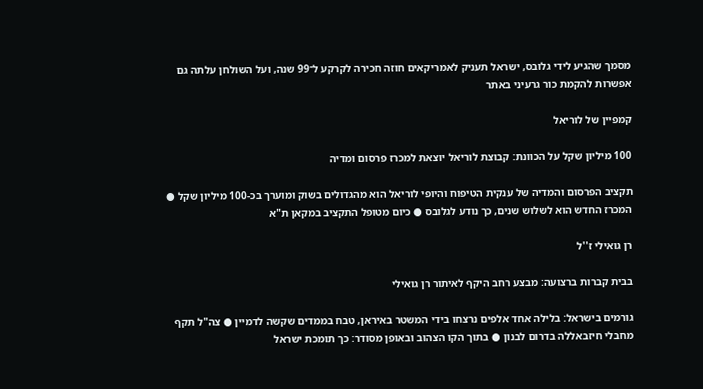מסמך שהגיע לידי גלובס, ישראל תעניק לאמריקאים חוזה חכירה לקרקע ל־99 שנה, ועל השולחן עלתה גם אפשרות להקמת כור גרעיני באתר

קמפיין של לוריאל

100 מיליון שקל על הכוונת: קבוצת לוריאל יוצאת למכרז פרסום ומדיה

תקציב הפרסום והמדיה של ענקית הטיפוח והיופי לוריאל הוא מהגדולים בשוק ומוערך בכ-100 מיליון שקל ● המכרז החדש הוא לשלוש שנים, כך נודע לגלובס ● כיום מטופל התקציב במקאן ת"א

רן גואילי ז''ל

בבית קברות ברצועה: מבצע רחב היקף לאיתור רן גואילי

גורמים בישראל: בלילה אחד אלפים נרצחו בידי המשטר באיראן, טבח בממדים שקשה לדמיין ● צה"ל תקף מחבלי חיזבאללה בדרום לבנון ● בתוך הקו הצהוב ובאופן מסודר: כך תומכת ישראל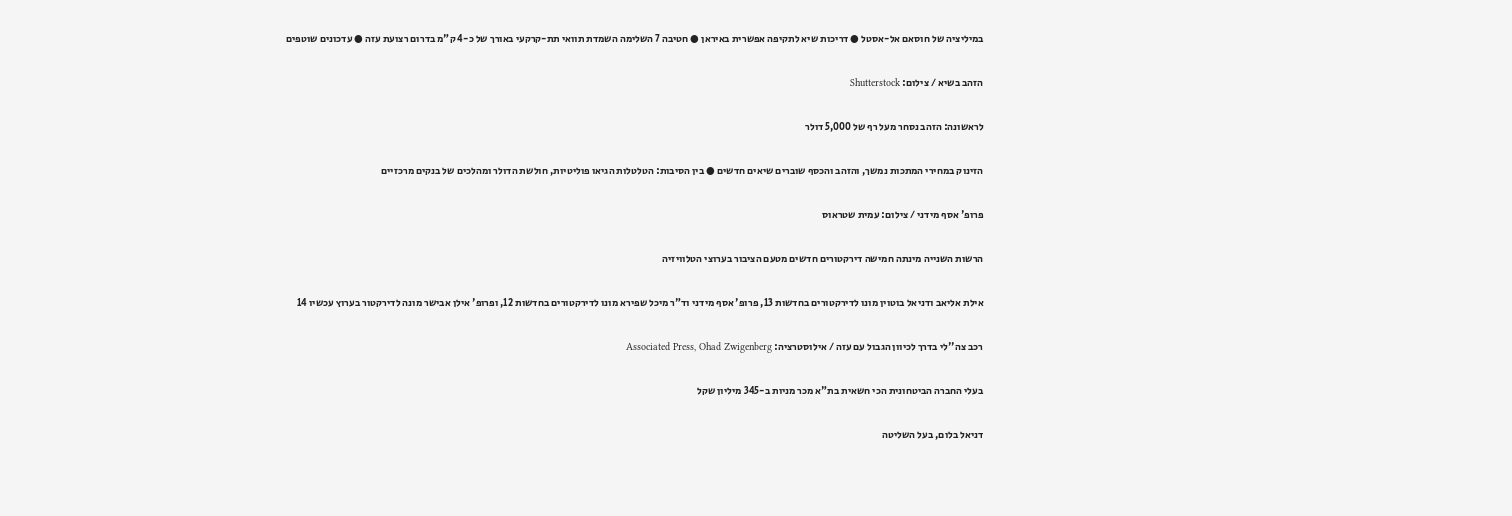במיליציה של חוסאם אל-אסטל ● דריכות שיא לתקיפה אפשרית באיראן ● חטיבה 7 השלימה השמדת תוואי תת-קרקעי באורך של כ-4 ק"מ בדרום רצועת עזה ● עדכונים שוטפים

הזהב בשיא / צילום: Shutterstock

לראשונה: הזהב נסחר מעל רף של 5,000 דולר

הזינוק במחירי המתכות נמשך, והזהב והכסף שוברים שיאים חדשים ● בין הסיבות: הטלטלות הגיאו פוליטיות, חולשת הדולר ומהלכים של בנקים מרכזיים

פרופ' אסף מידני / צילום: עמית שטראוס

הרשות השנייה מינתה חמישה דירקטורים חדשים מטעם הציבור בערוצי הטלוויזיה

אילת אליאב ודניאל בוטוין מונו לדירקטורים בחדשות 13, פרופ' אסף מידני וד"ר מיכל שפירא מונו לדירקטורים בחדשות 12, ופרופ' אילן אבישר מונה לדירקטור בערוץ עכשיו 14

רכב צה''לי בדרך לכיוון הגבול עם עזה / אילוסטרציה: Associated Press, Ohad Zwigenberg

בעלי החברה הביטחונית הכי חשאית בת"א מכר מניות ב-345 מיליון שקל

דניאל בלום, בעל השליטה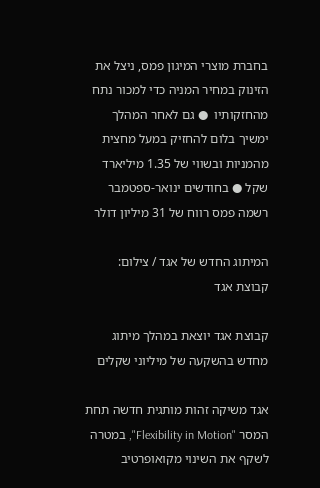בחברת מוצרי המיגון פמס, ניצל את הזינוק במחיר המניה כדי למכור נתח מהחזקותיו  ● גם לאחר המהלך ימשיך בלום להחזיק במעל מחצית מהמניות ובשווי של 1.35 מיליארד שקל ● בחודשים ינואר-ספטמבר רשמה פמס רווח של 31 מיליון דולר

המיתוג החדש של אגד / צילום: קבוצת אגד

קבוצת אגד יוצאת במהלך מיתוג מחדש בהשקעה של מיליוני שקלים

אגד משיקה זהות מותגית חדשה תחת המסר "Flexibility in Motion", במטרה לשקף את השינוי מקואופרטיב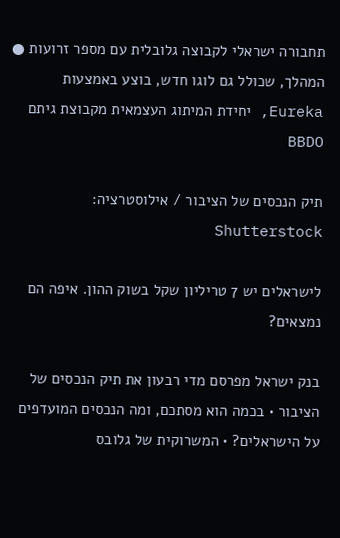תחבורה ישראלי לקבוצה גלובלית עם מספר זרועות ● המהלך, שכולל גם לוגו חדש, בוצע באמצעות Eureka, יחידת המיתוג העצמאית מקבוצת גיתם BBDO

תיק הנכסים של הציבור / אילוסטרציה: Shutterstock

לישראלים יש 7 טריליון שקל בשוק ההון. איפה הם נמצאים?

בנק ישראל מפרסם מדי רבעון את תיק הנכסים של הציבור • בכמה הוא מסתכם, ומה הנכסים המועדפים על הישראלים? • המשרוקית של גלובס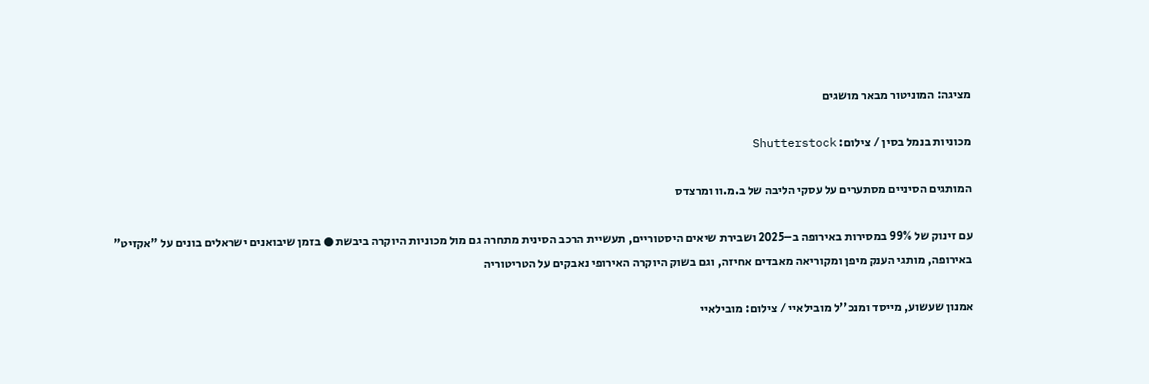מציגה: המוניטור מבאר מושגים

מכוניות בנמל בסין / צילום: Shutterstock

המותגים הסיניים מסתערים על עסקי הליבה של ב.מ.וו ומרצדס

עם זינוק של 99% במסירות באירופה ב–2025 ושבירת שיאים היסטוריים, תעשיית הרכב הסינית מתחרה גם מול מכוניות היוקרה ביבשת ● בזמן שיבואנים ישראלים בונים על "אקזיט" באירופה, מותגי הענק מיפן ומקוריאה מאבדים אחיזה, וגם בשוק היוקרה האירופי נאבקים על הטריטוריה

אמנון שעשוע, מייסד ומנכ''ל מובילאיי / צילום: מובילאיי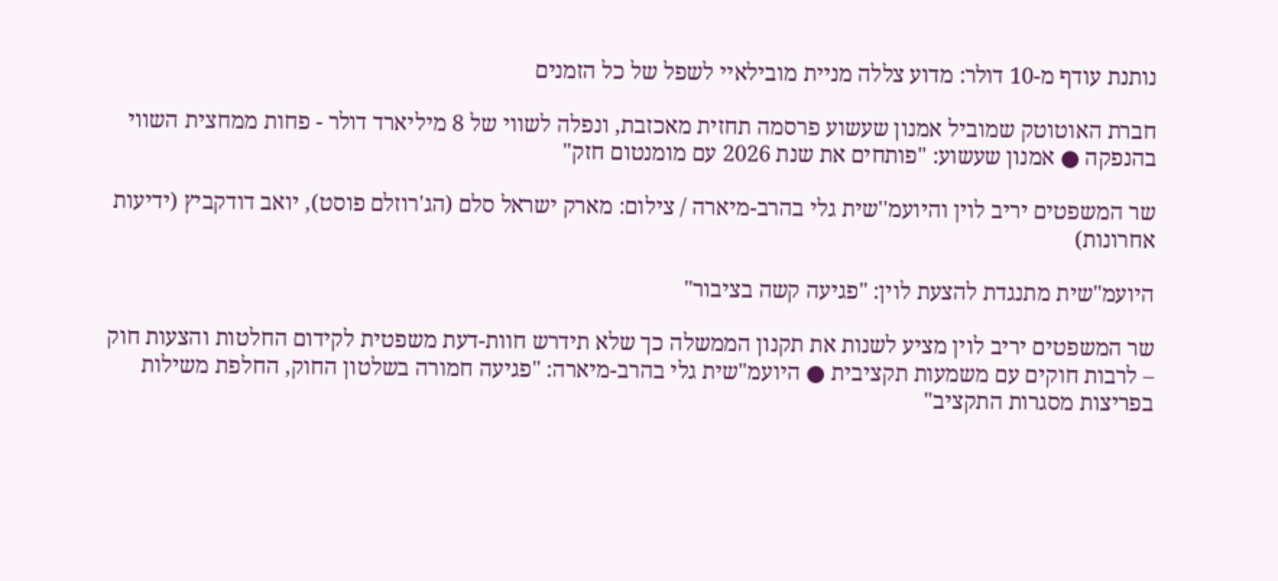נותנת עודף מ-10 דולר: מדוע צללה מניית מובילאיי לשפל של כל הזמנים

חברת האוטוטק שמוביל אמנון שעשוע פרסמה תחזית מאכזבת, ונפלה לשווי של 8 מיליארד דולר - פחות ממחצית השווי בהנפקה ● אמנון שעשוע: "פותחים את שנת 2026 עם מומנטום חזק"

שר המשפטים יריב לוין והיועמ''שית גלי בהרב-מיארה / צילום: מארק ישראל סלם (הג'רוזלם פוסט), יואב דודקביץ (ידיעות אחרונות)

היועמ"שית מתנגדת להצעת לוין: "פגיעה קשה בציבור"

שר המשפטים יריב לוין מציע לשנות את תקנון הממשלה כך שלא תידרש חוות-דעת משפטית לקידום החלטות והצעות חוק – לרבות חוקים עם משמעות תקציבית ● היועמ"שית גלי בהרב-מיארה: "פגיעה חמורה בשלטון החוק, החלפת משילות בפריצות מסגרות התקציב"